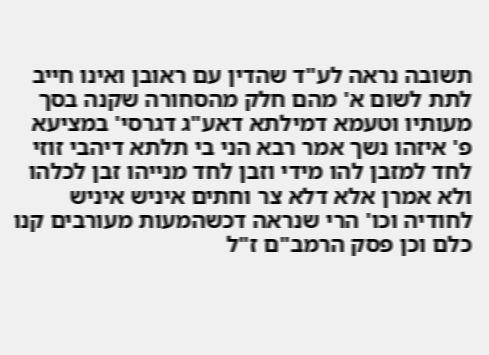תשובה נראה לע"ד שהדין עם ראובן ואינו חייב לתת לשום א' מהם חלק מהסחורה שקנה בסך מעותיו וטעמא דמילתא דאע"ג דגרסי' במציעא פ' איזהו נשך אמר רבא הני בי תלתא דיהבי זוזי לחד למזבן להו מידי וזבן לחד מנייהו זבן לכלהו ולא אמרן אלא דלא צר וחתים איניש איניש לחודיה וכו' הרי שנראה דכשהמעות מעורבים קנו כלם וכן פסק הרמב"ם ז"ל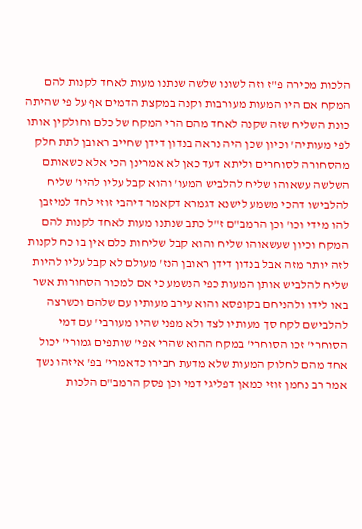הלכות מכירה פ"ז וזה לשונו שלשה שנתנו מעות לאחד לקנות להם המקח אם היו המעות מעורבות וקנה במקצת הדמים אף על פי שהיתה כונת השליח שזה שקנה לאחד מהם הרי המקח של כלם וחולקין אותו לפי מעותיה' וכיון שכן היה נראה בנדון דידן שחייב ראובן לתת חלק מהסחורה לסוחרים וליתא דעד כאן לא אמרינן הכי אלא כשאותם השלשה עשאוהו שליח להלביש המעו' והוא קבל עליו להיו' שליח להלבישו דהכי משמע לישנא דגמרא דקאמר דיהבי זוזי לחד למיזבן להו מידי וכו' וכן הרמב"ם ז"ל כתב שנתנו מעות לאחד לקנות להם המקח וכיון שעשאוהו שליח והוא קבל שליחות כלם אין בו כח לקנות לזה יותר מזה אבל בנדון דידן ראובן הנז' מעולם לא קבל עליו להיות שליח להלביש אותן המעות כפי הנשמע כי אם למכור הסחורות אשר באו לידו ולהניחם בקופסא והוא עירב מעותיו עם שלהם וכשרצה להלבישם לקח סך מעותיו לצד ולא מפני שהיו מעורבי' עם דמי הסוחרי' זכו הסוחרי' במקח ההוא שהרי אפי' שותפים גמורי' יכול אחד מהם לחלוק המעות שלא מדעת חבירו כדאמרי' בפ' איזהו נשך אמר רב נחמן זוזי כמאן דפליגי דמי וכן פסק הרמב"ם הלכות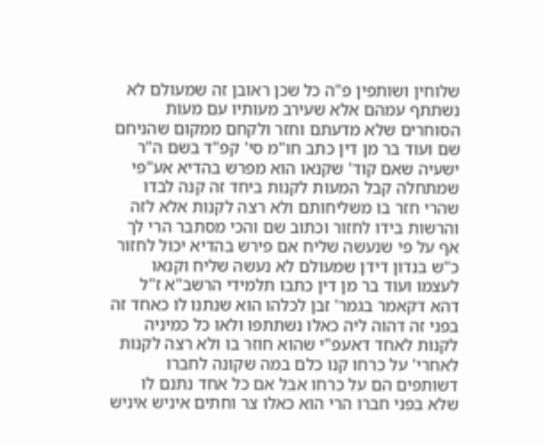שלוחין ושותפין פ"ה כל שכן ראובן זה שמעולם לא נשתתף עמהם אלא שעירב מעותיו עם מעות הסוחרים שלא מדעתם וחזר ולקחם ממקום שהניחם שם ועוד בר מן דין כתב חו"מ סי' קפ"ד בשם ה"ר ישעיה שאם קוד' שקנאו הוא מפרש בהדיא אע"פי שמתחלה קבל המעות לקנות ביחד זה קנה לבדו שהרי חזר בו משליחותם ולא רצה לקנות אלא לזה והרשות בידו לחזור וכתוב שם והכי מסתבר הרי לך אף על פי שנעשה שליח אם פירש בהדיא יכול לחזור כ"ש בנדון דידן שמעולם לא נעשה שליח וקנאו לעצמו ועוד בר מן דין כתבו תלמידי הרשב"א ז"ל דהא דקאמר בגמר' זבן לכלהו הוא שנתנו לו כאחד זה בפני זה דהוה ליה כאלו נשתתפו ולאו כל כמיניה לקנות לאחד דאעפ"י שהוא חוזר בו ולא רצה לקנות לאחרי' על כרחו קנו כלם במה שקונה לחברו דשותפים הם על כרחו אבל אם כל אחד נתנם לו שלא בפני חברו הרי הוא כאלו צר וחתים איניש איניש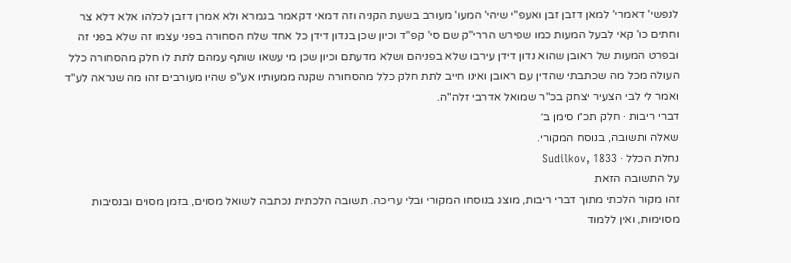לנפשי' דאמרי' למאן דזבן זבן ואעפ"י שיהי' המעו' מעורב בשעת הקניה וזה דמאי דקאמר בגמרא ולא אמרן דזבן לכלהו אלא דלא צר וחתים כו' קאי לבעל המעות כמו שפירש הררי"ק שם סי' קפ"ד וכיון שכן בנדון דידן כל אחד שלח הסחורה בפני עצמו זה שלא בפני זה ובפרט המעות של ראובן שהוא נדון דידן עירבו שלא בפניהם ושלא מדעתם וכיון שכן מי עשאו שותף עמהם לתת לו חלק מהסחורה כלל העולה מכל מה שכתבתי שהדין עם ראובן ואינו חייב לתת חלק כלל מהסחורה שקנה ממעותיו אע"פ שהיו מעורבים זהו מה שנראה לע"ד ואמר לי לבי הצעיר יצחק בכ"ר שמואל אדרבי זלה"ה.
דברי ריבות · חלק תכ״ו סימן ב׳
שאלה ותשובה, בנוסח המקורי.
נחלת הכלל · Sudilkov, 1833
על התשובה הזאת
זהו מקור הלכתי מתוך דברי ריבות, מוצג בנוסחו המקורי ובלי עריכה. תשובה הלכתית נכתבה לשואל מסוים, בזמן מסוים ובנסיבות מסוימות, ואין ללמוד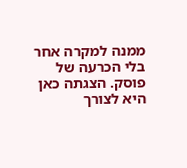ממנה למקרה אחר בלי הכרעה של פוסק. הצגתה כאן היא לצורך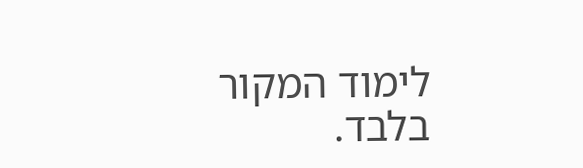לימוד המקור בלבד.